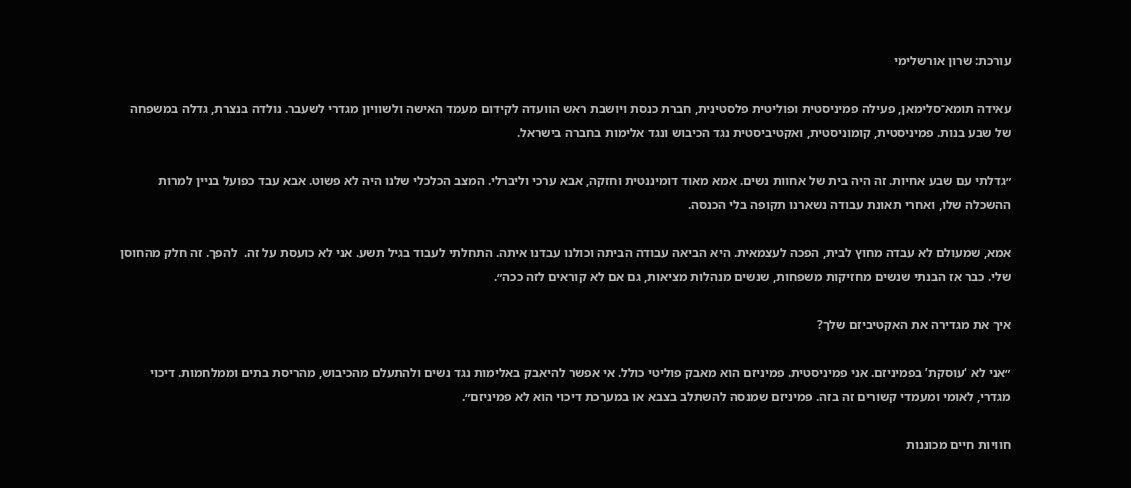עורכת: שרון אורשלימי

עאידה תומא־סלימאן, פעילה פמיניסטית ופוליטית פלסטינית, חברת כנסת ויושבת ראש הוועדה לקידום מעמד האישה ולשוויון מגדרי לשעבר. נולדה בנצרת, גדלה במשפחה של שבע בנות. פמיניסטית, קומוניסטית, ואקטיביסטית נגד הכיבוש ונגד אלימות בחברה בישראל.

״גדלתי עם שבע אחיות. זה היה בית של אחוות נשים. אמא מאוד דומיננטית וחזקה, אבא ערכי וליברלי. המצב הכלכלי שלנו היה לא פשוט. אבא עבד כפועל בניין למרות ההשכלה שלו, ואחרי תאונת עבודה נשארנו תקופה בלי הכנסה.

אמא, שמעולם לא עבדה מחוץ לבית, הפכה לעצמאית. היא הביאה עבודה הביתה וכולנו עבדנו איתה. התחלתי לעבוד בגיל תשע. אני לא כועסת על זה.  להפך. זה חלק מהחוסן שלי. כבר אז הבנתי שנשים מחזיקות משפחות, שנשים מנהלות מציאות, גם אם לא קוראים לזה ככה״.

איך את מגדירה את האקטיביזם שלך?

״אני לא ‘עוסקת’ בפמיניזם. אני פמיניסטית. פמיניזם הוא מאבק פוליטי כולל. אי אפשר להיאבק באלימות נגד נשים ולהתעלם מהכיבוש, מהריסת בתים וממלחמות. דיכוי מגדרי, לאומי ומעמדי קשורים זה בזה. פמיניזם שמנסה להשתלב בצבא או במערכת דיכוי הוא לא פמיניזם״.

חוויות חיים מכוננות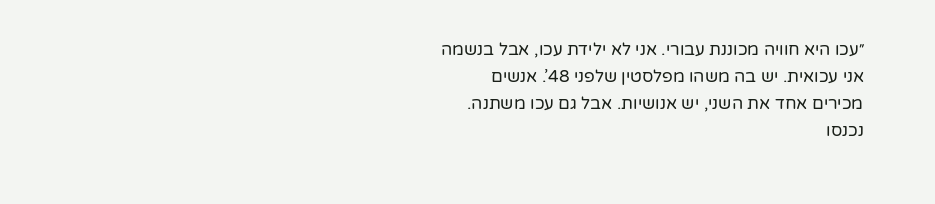״עכו היא חוויה מכוננת עבורי. אני לא ילידת עכו, אבל בנשמה אני עכואית. יש בה משהו מפלסטין שלפני 48’. אנשים מכירים אחד את השני, יש אנושיות. אבל גם עכו משתנה. נכנסו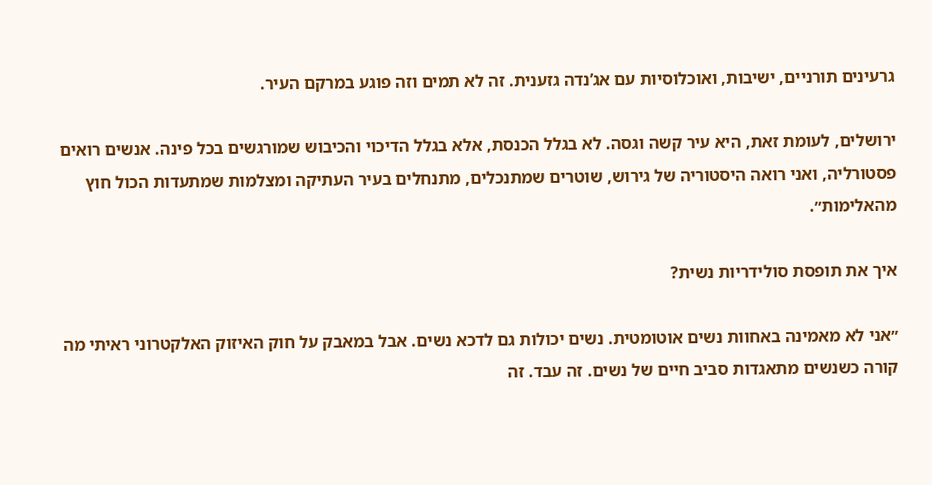גרעינים תורניים, ישיבות, ואוכלוסיות עם אג’נדה גזענית. זה לא תמים וזה פוגע במרקם העיר.

ירושלים, לעומת זאת, היא עיר קשה וגסה. לא בגלל הכנסת, אלא בגלל הדיכוי והכיבוש שמורגשים בכל פינה. אנשים רואים פסטורליה, ואני רואה היסטוריה של גירוש, שוטרים שמתנכלים, מתנחלים בעיר העתיקה ומצלמות שמתעדות הכול חוץ מהאלימות״.

איך את תופסת סולידריות נשית?

״אני לא מאמינה באחוות נשים אוטומטית. נשים יכולות גם לדכא נשים. אבל במאבק על חוק האיזוק האלקטרוני ראיתי מה קורה כשנשים מתאגדות סביב חיים של נשים. זה עבד. זה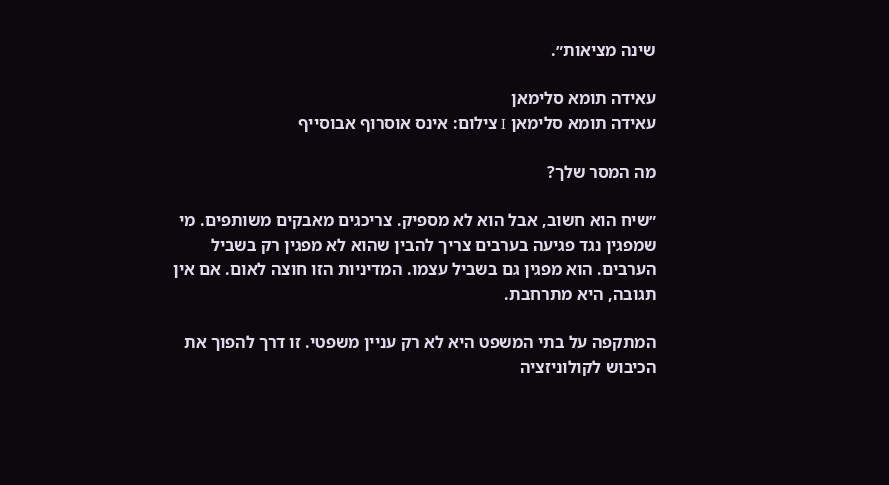שינה מציאות״.

עאידה תומא סלימאן
עאידה תומא סלימאן I צילום: אינס אוסרוף אבוסייף

מה המסר שלך?

״שיח הוא חשוב, אבל הוא לא מספיק. צריכגים מאבקים משותפים. מי שמפגין נגד פגיעה בערבים צריך להבין שהוא לא מפגין רק בשביל הערבים. הוא מפגין גם בשביל עצמו. המדיניות הזו חוצה לאום. אם אין תגובה, היא מתרחבת.

המתקפה על בתי המשפט היא לא רק עניין משפטי. זו דרך להפוך את הכיבוש לקולוניזציה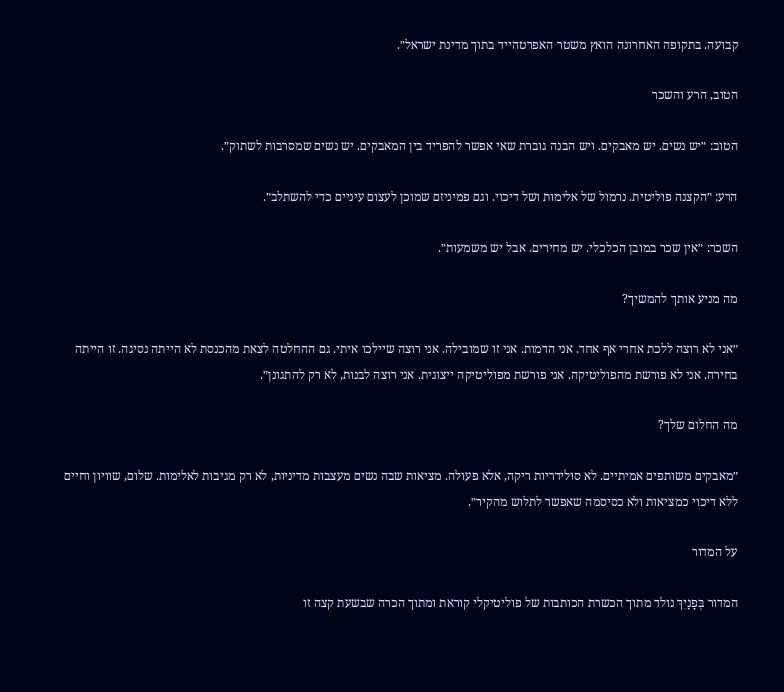קבועה. בתקופה האחרונה הואץ משטר האפרטהייד בתוך מדינת ישראל״.

הטוב, הרע והשכר

הטוב: ״יש נשים. יש מאבקים. ויש הבנה גוברת שאי אפשר להפריד בין המאבקים. יש נשים שמסרבות לשתוק״.

הרע: ״הקצנה פוליטית. נרמול של אלימות ושל דיכוי. וגם פמיניזם שמוכן לעצום עיניים כדי להשתלב״.

השכר: ״אין שכר במובן הכלכלי. יש מחירים. אבל יש משמעות״.

מה מניע אותך להמשיך?

״אני לא רוצה ללכת אחרי אף אחד. אני הדמות. אני זו שמובילה. אני רוצה שיילכו איתי. גם ההחלטה לצאת מהכנסת לא הייתה נסיגה. זו הייתה בחירה. אני לא פורשת מהפוליטיקה. אני פורשת מפוליטיקה ייצוגית. אני רוצה לבנות, לא רק להתגונן״.

מה החלום שלך?

״מאבקים משותפים אמיתיים. לא סולידריות ריקה, אלא פעולה. מציאות שבה נשים מעצבות מדיניות, לא רק מגיבות לאלימות. שלום, שוויון וחיים ללא דיכוי כמציאות ולא כסיסמה שאפשר לתלוש מהקיר״.

על המדור

המדור בְּפָנַיִךְ נולד מתוך הכשרת הכותבות של פוליטיקלי קוראת ומתוך הכרה שבשעת קצה זו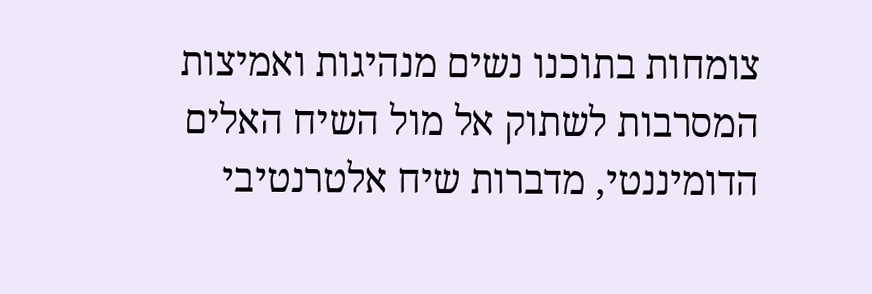צומחות בתוכנו נשים מנהיגות ואמיצות המסרבות לשתוק אל מול השיח האלים הדומיננטי, מדברות שיח אלטרנטיבי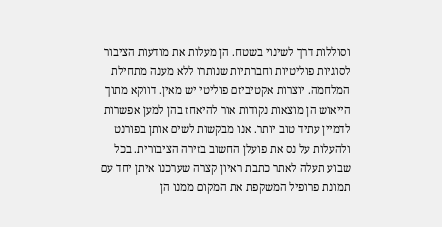וסוללות דרך לשינוי בשטח. הן מעלות את מודעות הציבור לסוגיות פוליטיות וחברתיות שנותרו ללא מענה מתחילת המלחמה. יוצרות אקטיביזם פוליטי יש מאין. דווקא מתוך הייאוש הן מוצאות נקודות אור להיאחז בהן למען אפשרות לדמיין עתיד טוב יותר. אנו מבקשות לשים אותן בפורנט ולהעלות על נס את פועלן החשוב בזירה הציבורית. בכל שבוע תעלה לאתר כתבת ראיון קצרה שערכנו איתן יחד עם תמונת פרופיל המשקפת את המקום ממנו הן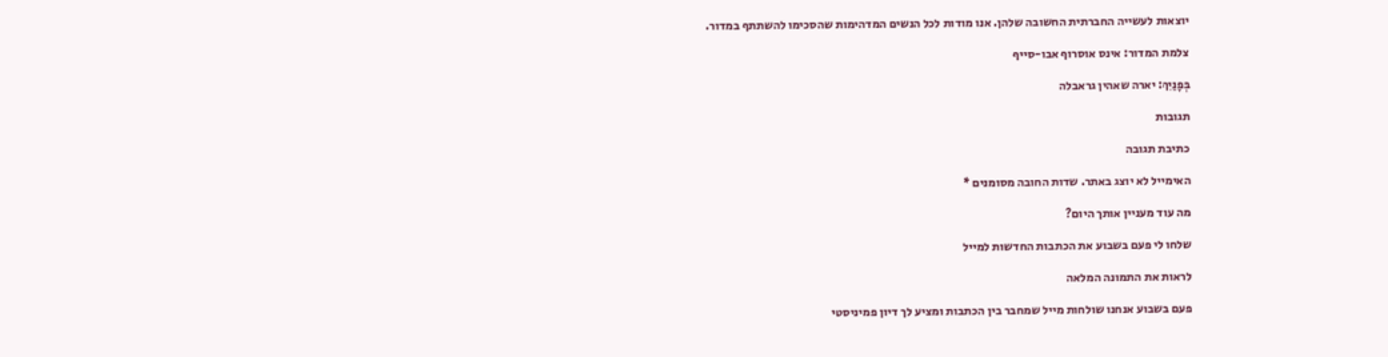יוצאות לעשייה החברתית החשובה שלהן. אנו מודות לכל הנשים המדהימות שהסכימו להשתתף במדור.

צלמת המדור: אינס אוסרוף אבו-סייף

בְּפָנַיִךְ: יארה שאהין גראבלה

תגובות

כתיבת תגובה

האימייל לא יוצג באתר. שדות החובה מסומנים *

מה עוד מעניין אותך היום?

שלחו לי פעם בשבוע את הכתבות החדשות למייל

לראות את התמונה המלאה

פעם בשבוע אנחנו שולחות מייל שמחבר בין הכתבות ומציע לך דיון פמיניסטי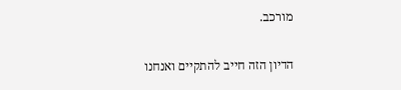מורכב.

הדיון הזה חייב להתקיים ואנחנו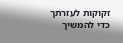זקוקות לעזרתך כדי להמשיך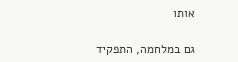אותו

גם במלחמה, התפקיד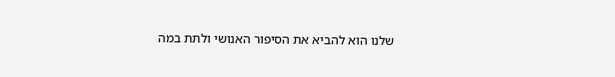שלנו הוא להביא את הסיפור האנושי ולתת במה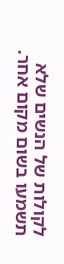לקולות של הנשים שלא תשמעו בשום מקום אחר.